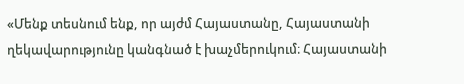«Մենք տեսնում ենք, որ այժմ Հայաստանը, Հայաստանի ղեկավարությունը կանգնած է խաչմերուկում։ Հայաստանի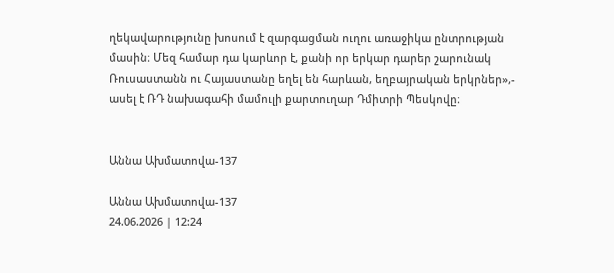ղեկավարությունը խոսում է զարգացման ուղու առաջիկա ընտրության մասին։ Մեզ համար դա կարևոր է, քանի որ երկար դարեր շարունակ Ռուսաստանն ու Հայաստանը եղել են հարևան, եղբայրական երկրներ»,- ասել է ՌԴ նախագահի մամուլի քարտուղար Դմիտրի Պեսկովը։


Աննա Ախմատովա-137

Աննա Ախմատովա-137
24.06.2026 | 12:24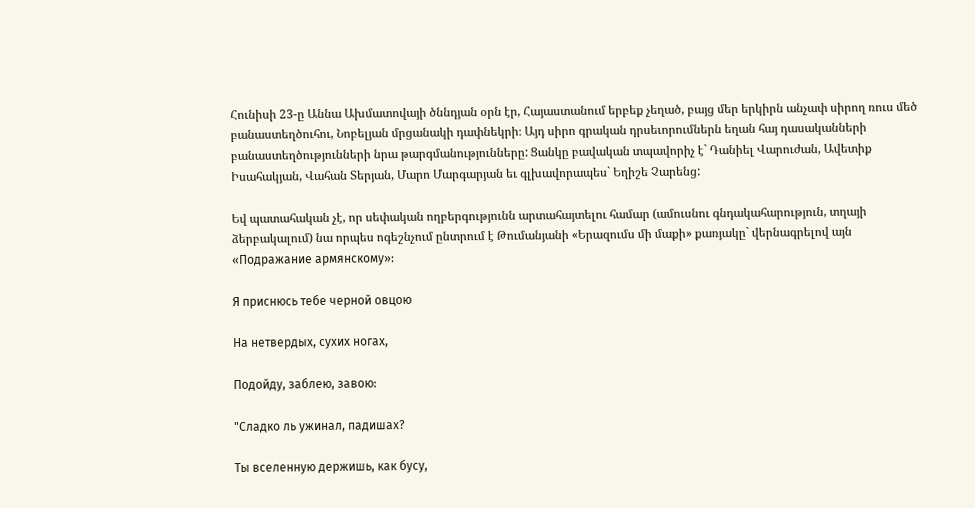Հունիսի 23-ը Աննա Ախմատովայի ծննդյան օրն էր, Հայաստանում երբեք չեղած, բայց մեր երկիրն անչափ սիրող ռուս մեծ բանաստեղծուհու, Նոբելյան մրցանակի դափնեկրի։ Այդ սիրո գրական դրսեւորումներն եղան հայ դասականների բանաստեղծությունների նրա թարգմանությունները: Ցանկը բավական տպավորիչ է` Դանիել Վարուժան, Ավետիք Իսահակյան, Վահան Տերյան, Մարո Մարգարյան եւ գլխավորապես` Եղիշե Չարենց:

Եվ պատահական չէ, որ սեփական ողբերգությունն արտահայտելու համար (ամուսնու գնդակահարություն, տղայի ձերբակալում) նա որպես ոգեշնչում ընտրում է Թումանյանի «Երազումս մի մաքի» քառյակը` վերնագրելով այն «Подражание армянскому»:

Я приснюсь тебе черной овцою

На нетвердых, сухих ногах,

Подойду, заблею, завою:

"Сладко ль ужинал, падишах?

Ты вселенную держишь, как бусу,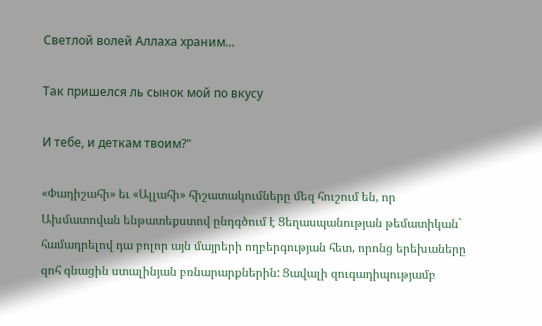Светлой волей Аллаха храним...

Так пришелся ль сынок мой по вкусу

И тебе, и деткам твоим?"

«Փադիշահի» եւ «Ալլահի» հիշատակումները մեզ հուշում են, որ Ախմատովան ենթատեքստով ընդգծում է Ցեղասպանության թեմատիկան` համադրելով դա բոլոր այն մայրերի ողբերգության հետ, որոնց երեխաները զոհ գնացին ստալինյան բռնարարքներին: Ցավալի զուգադիպությամբ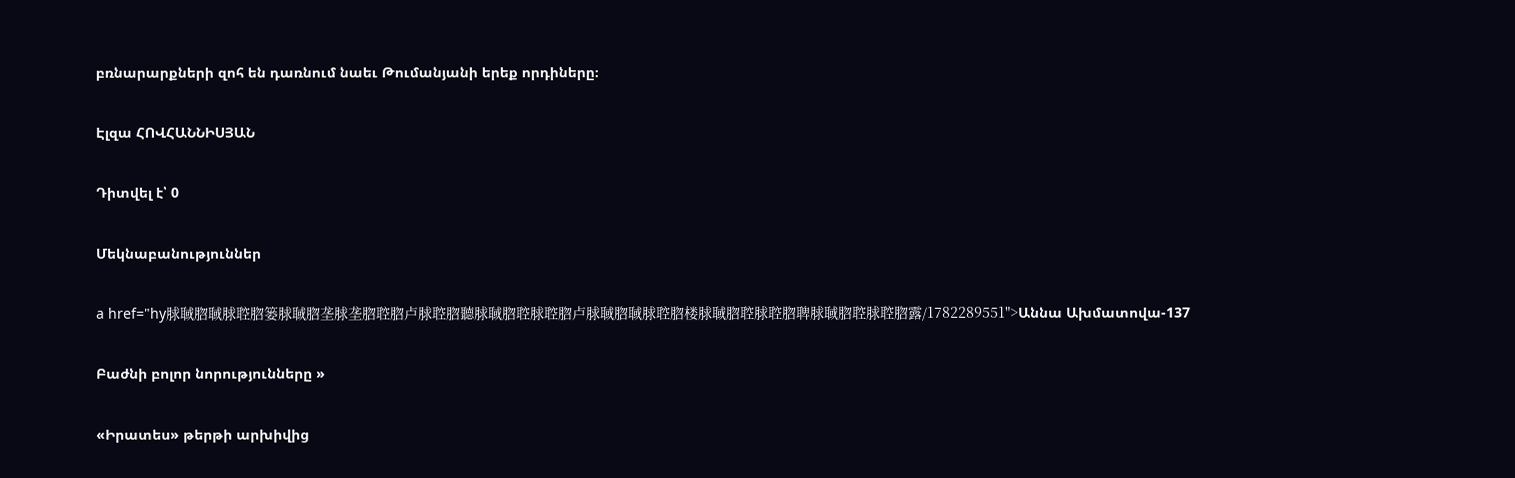բռնարարքների զոհ են դառնում նաեւ Թումանյանի երեք որդիները։

Էլզա ՀՈՎՀԱՆՆԻՍՅԱՆ

Դիտվել է՝ 0

Մեկնաբանություններ

a href="hy脙聝脗聝脙聜脗篓脙聝脗垄脙垄脗聜脗卢脙聜脗聽脙聝脗聜脙聜脗卢脙聝脗聝脙聜脗楼脙聝脗聜脙聜脗聛脙聝脗聜脙聜脗露/1782289551">Աննա Ախմատովա-137

Բաժնի բոլոր նորությունները »

«Իրատես» թերթի արխիվից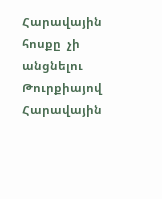Հարավային հոսքը  չի անցնելու Թուրքիայով
Հարավային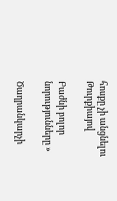հոսքը չի անցնելու Թուրքիայով

Բաժնի բոլոր նորությունները »

Ծաղրանկարչի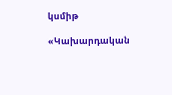կսմիթ

«Կախարդական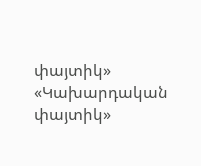փայտիկ»
«Կախարդական փայտիկ»